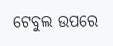ଟେବୁଲ ଉପରେ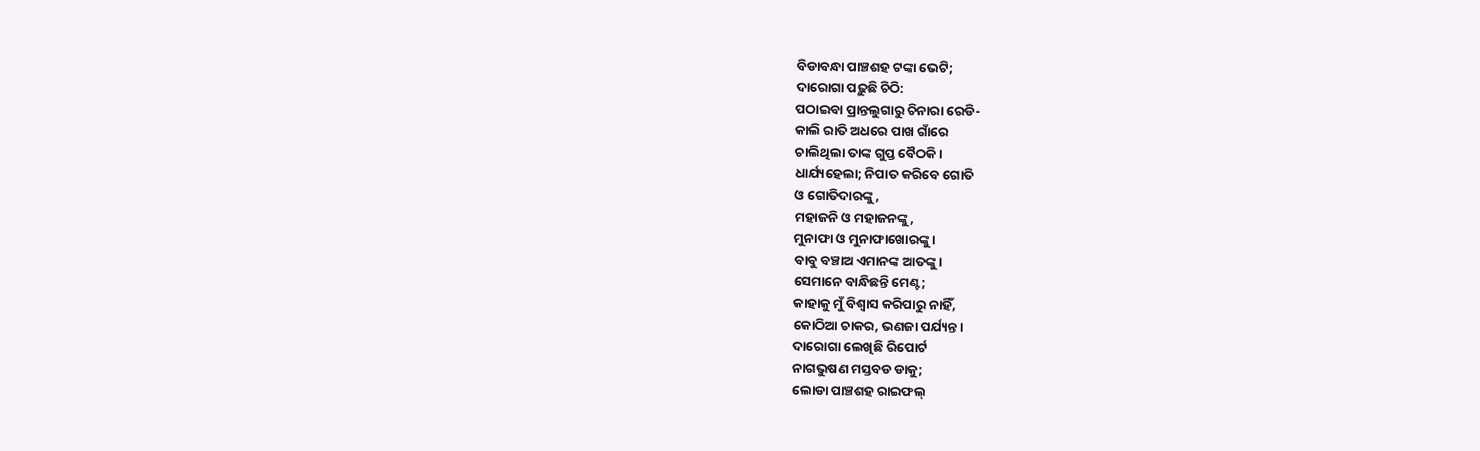ବିଡାବନ୍ଧା ପାଞ୍ଚଶହ ଟଙ୍କା ଭେଟି;
ଦାରୋଗା ପଢ଼ୁଛି ଚିଠି:
ପଠାଇବା ପ୍ରାନ୍ତଲୁଗାରୁ ଚିନାରା ରେଡି-
କାଲି ରାତି ଅଧରେ ପାଖ ଗାଁରେ
ଚାଲିଥିଲା ତାଙ୍କ ଗୁପ୍ତ ବୈଠକି।
ଧାର୍ଯ୍ୟହେଲା; ନିପାତ କରିବେ ଗୋତି
ଓ ଗୋତିଦାରଙ୍କୁ,
ମହାଜନି ଓ ମହାଜନଙ୍କୁ,
ମୁନାଫା ଓ ମୁନାଫାଖୋରଙ୍କୁ।
ବାବୁ ବଞ୍ଚାଅ ଏମାନଙ୍କ ଆତଙ୍କୁ।
ସେମାନେ ବାନ୍ଧିଛନ୍ତି ମେଣ୍ଟ;
କାହାକୁ ମୁଁ ବିଶ୍ବାସ କରିପାରୁ ନାହିଁ,
କୋଠିଆ ଚାକର, ଭଣଜା ପର୍ଯ୍ୟନ୍ତ।
ଦାରୋଗା ଲେଖିଛି ରିପୋର୍ଟ
ନାଗଭୁଷଣ ମସ୍ତବଡ ଡାକୁ;
ଲୋଡା ପାଞ୍ଚଶହ ରାଇଫଲ୍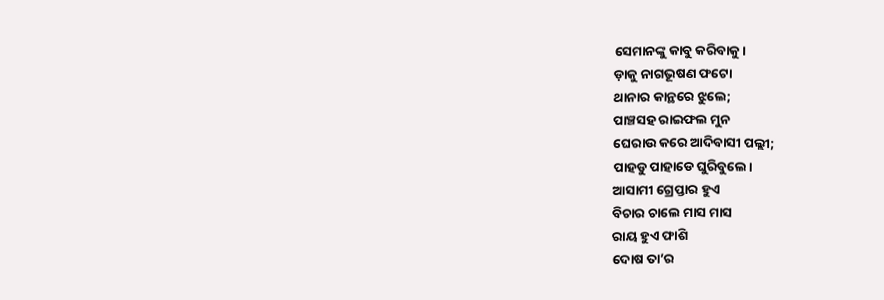ସେମାନଙ୍କୁ କାବୁ କରିବାକୁ।
ଡ଼ାକୁ ନାଗଭୂଷଣ ଫଟୋ
ଥାନାର କାନ୍ଥରେ ଝୁଲେ;
ପାଞ୍ଚସହ ରାଇଫଲ ମୁନ
ଘେରାଉ କରେ ଆଦିବାସୀ ପଲ୍ଲୀ;
ପାହଡୁ ପାହାଡେ ଘୁରିବୁଲେ।
ଆସାମୀ ଗ୍ରେପ୍ତାର ହୁଏ
ବିଚାର ଚାଲେ ମାସ ମାସ
ରାୟ ହୁଏ ଫାଶି
ଦୋଷ ତା’ର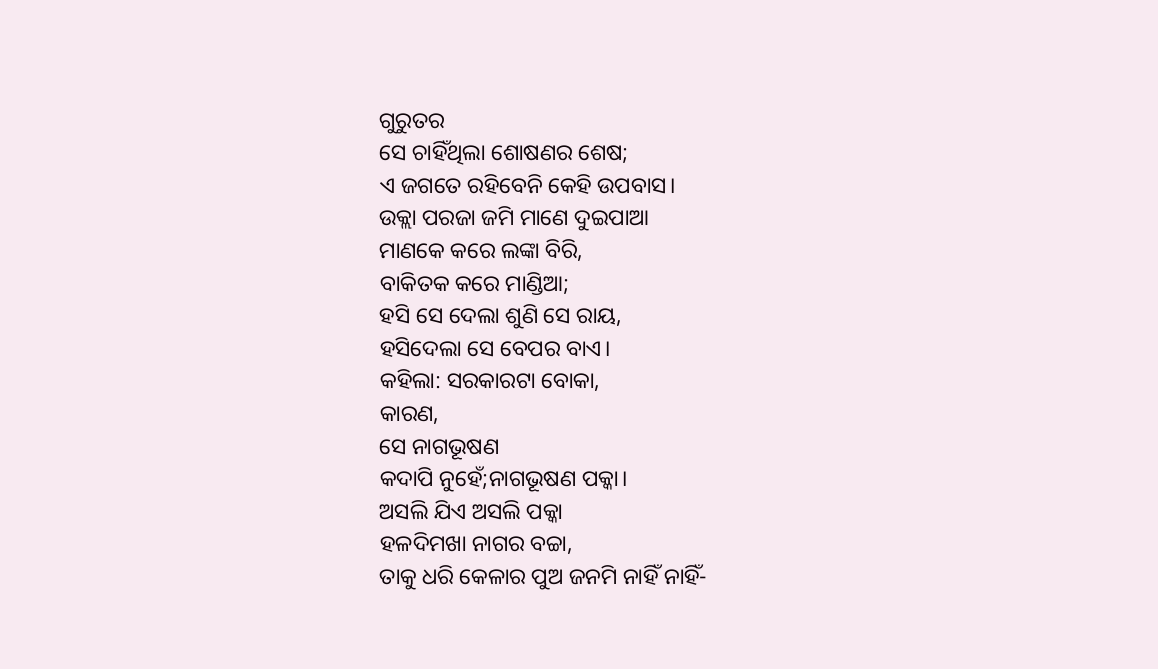ଗୁରୁତର
ସେ ଚାହିଁଥିଲା ଶୋଷଣର ଶେଷ;
ଏ ଜଗତେ ରହିବେନି କେହି ଉପବାସ।
ଉକ୍ଲା ପରଜା ଜମି ମାଣେ ଦୁଇପାଆ
ମାଣକେ କରେ ଲଙ୍କା ବିରି,
ବାକିତକ କରେ ମାଣ୍ଡିଆ;
ହସି ସେ ଦେଲା ଶୁଣି ସେ ରାୟ,
ହସିଦେଲା ସେ ବେପର ବାଏ।
କହିଲା: ସରକାରଟା ବୋକା,
କାରଣ,
ସେ ନାଗଭୂଷଣ
କଦାପି ନୁହେଁ;ନାଗଭୂଷଣ ପକ୍କା।
ଅସଲି ଯିଏ ଅସଲି ପକ୍କା
ହଳଦିମଖା ନାଗର ବଚ୍ଚା,
ତାକୁ ଧରି କେଳାର ପୁଅ ଜନମି ନାହିଁ ନାହିଁ-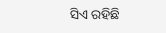ସିଏ ରହିଛି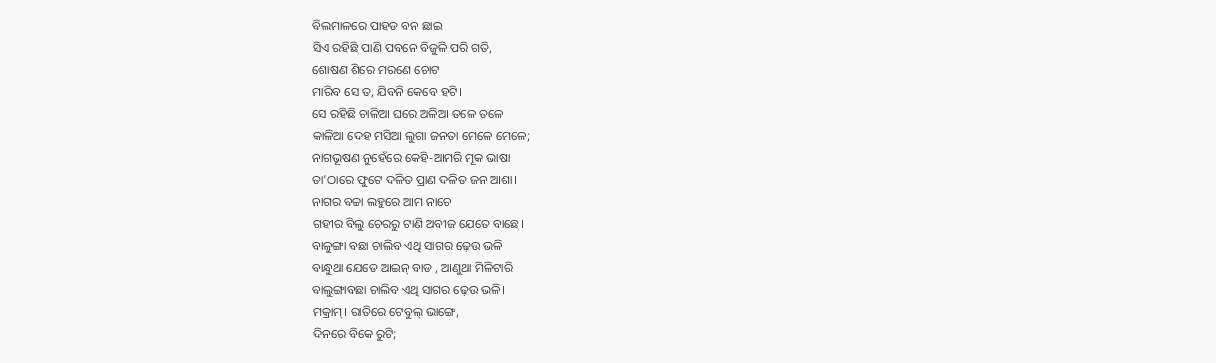ବିଲମାଳରେ ପାହଡ ବନ ଛାଇ
ସିଏ ରହିଛି ପାଣି ପବନେ ବିଜୁଳି ପରି ଗତି,
ଶୋଷଣ ଶିରେ ମରଣେ ଚୋଟ
ମାରିବ ସେ ତ, ଯିବନି କେବେ ହଟି।
ସେ ରହିଛି ଚାଳିଆ ଘରେ ଅଳିଆ ତଳେ ତଳେ
କାଳିଆ ଦେହ ମସିଆ ଲୁଗା ଜନତା ମେଳେ ମେଳେ;
ନାଗଭୂଷଣ ନୁହେଁରେ କେହି-ଆମରି ମୂକ ଭାଷା
ତା’ଠାରେ ଫୁଟେ ଦଳିତ ପ୍ରାଣ ଦଳିତ ଜନ ଆଶା।
ନାଗର ବଚ୍ଚା ଲହୁରେ ଆମ ନାଚେ
ଗହୀର ବିଲୁ ଚେରରୁ ଟାଣି ଅବୀଜ ଯେତେ ବାଛେ।
ବାଳୁଙ୍ଗା ବଛା ଚାଲିବ ଏଥି ସାଗର ଢ଼େଉ ଭଳି
ବାନ୍ଧୁଥା ଯେତେ ଆଇନ୍ ବାଡ , ଆଣୁଥା ମିଳିଟାରି
ବାଲୁଙ୍ଗାବଛା ଚାଲିବ ଏଥି ସାଗର ଢ଼େଉ ଭଳି।
ମକ୍ରାମ୍। ରାତିରେ ଟେବୁଲ୍ ଭାଙ୍ଗେ,
ଦିନରେ ବିକେ ରୁଟି;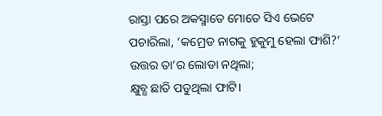ରାସ୍ତା ପରେ ଅକସ୍ମାତେ ମୋତେ ସିଏ ଭେଟେ
ପଚାରିଲା, ‘କମ୍ରେଡ ନାଗକୁ ହୁକୁମୁ ହେଲା ଫାଶି?’
ଉତ୍ତର ତା’ର ଲୋଡା ନଥିଲା;
କ୍ଷୁବ୍ଧ ଛାତି ପଡୁଥିଲା ଫାଟି।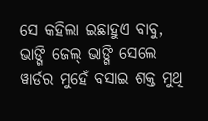ସେ କହିଲା ଇଛାହୁଏ ବାବୁ,
ଭାଙ୍ଗି ଜେଲ୍ ଭାଙ୍ଗି ସେଲେ
ୱାର୍ଡର ମୁହେଁ ବସାଇ ଶକ୍ତ ମୁଥି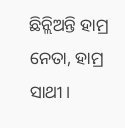ଛିନ୍ଲିଅନ୍ତି ହାମ୍ର ନେତା, ହାମ୍ର ସାଥୀ।